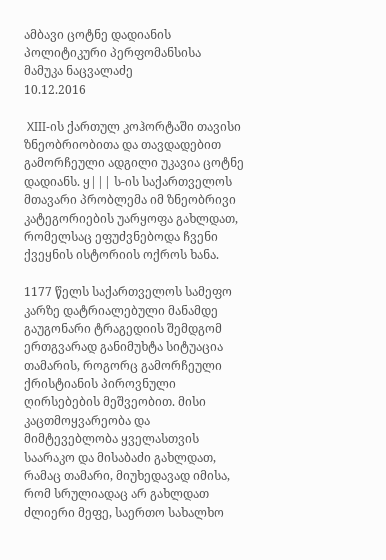ამბავი ცოტნე დადიანის პოლიტიკური პერფომანსისა
მამუკა ნაცვალაძე
10.12.2016

 XIII-ის ქართულ კოჰორტაში თავისი ზნეობრიობითა და თავდადებით გამორჩეული ადგილი უკავია ცოტნე დადიანს. ყ||| ს-ის საქართველოს მთავარი პრობლემა იმ ზნეობრივი კატეგორიების უარყოფა გახლდათ, რომელსაც ეფუძვნებოდა ჩვენი ქვეყნის ისტორიის ოქროს ხანა.

1177 წელს საქართველოს სამეფო კარზე დატრიალებული მანამდე გაუგონარი ტრაგედიის შემდგომ ერთგვარად განიმუხტა სიტუაცია თამარის, როგორც გამორჩეული ქრისტიანის პიროვნული ღირსებების მეშვეობით. მისი კაცთმოყვარეობა და მიმტევებლობა ყველასთვის საარაკო და მისაბაძი გახლდათ, რამაც თამარი, მიუხედავად იმისა, რომ სრულიადაც არ გახლდათ ძლიერი მეფე, საერთო სახალხო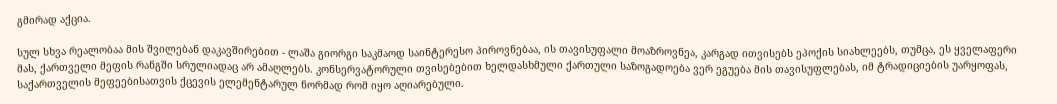გმირად აქცია.

სულ სხვა რეალობაა მის შვილებან დაკავშირებით - ლაშა გიორგი საკმაოდ საინტერესო პიროვნებაა, ის თავისუფალი მოაზროვნეა, კარგად ითვისებს ეპოქის სიახლეებს, თუმცა, ეს ყველაფერი მას, ქართველი მეფის რანგში სრულიადაც არ ამაღლებს. კონსერვატორული თვისებებით ხელდასხმული ქართული საზოგადოება ვერ ეგუება მის თავისუფლებას, იმ ტრადიციების უარყოფას, საქართველის მეფეებისათვის ქცევის ელემენტარულ ნორმად რომ იყო აღიარებული.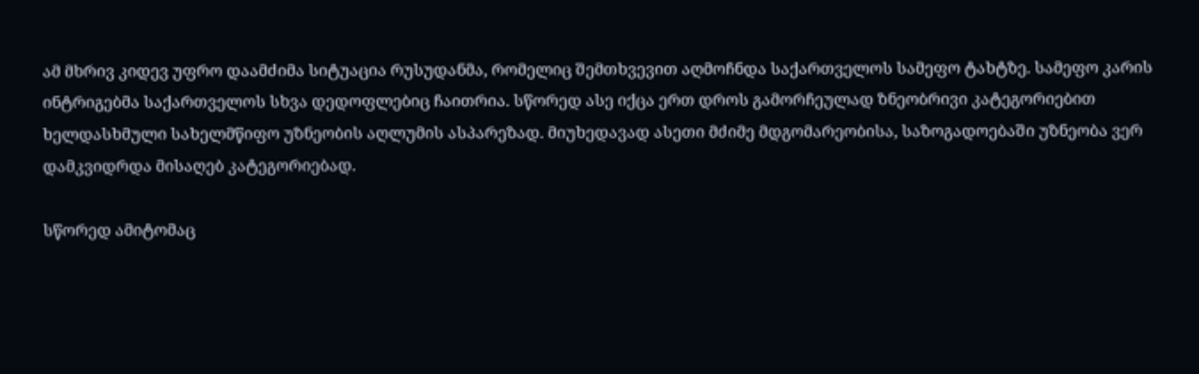ამ მხრივ კიდევ უფრო დაამძიმა სიტუაცია რუსუდანმა, რომელიც შემთხვევით აღმოჩნდა საქართველოს სამეფო ტახტზე. სამეფო კარის ინტრიგებმა საქართველოს სხვა დედოფლებიც ჩაითრია. სწორედ ასე იქცა ერთ დროს გამორჩეულად ზნეობრივი კატეგორიებით ხელდასხმული სახელმწიფო უზნეობის აღლუმის ასპარეზად. მიუხედავად ასეთი მძიმე მდგომარეობისა, საზოგადოებაში უზნეობა ვერ დამკვიდრდა მისაღებ კატეგორიებად.

სწორედ ამიტომაც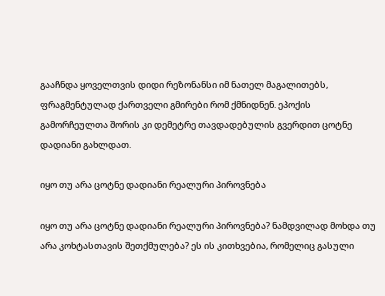გააჩნდა ყოველთვის დიდი რეზონანსი იმ ნათელ მაგალითებს, ფრაგმენტულად ქართველი გმირები რომ ქმნიდნენ. ეპოქის გამორჩეულთა შორის კი დემეტრე თავდადებულის გვერდით ცოტნე დადიანი გახლდათ.

იყო თუ არა ცოტნე დადიანი რეალური პიროვნება

იყო თუ არა ცოტნე დადიანი რეალური პიროვნება? ნამდვილად მოხდა თუ არა კოხტასთავის შეთქმულება? ეს ის კითხვებია, რომელიც გასული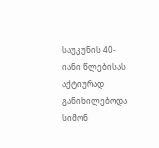საუკუნის 40-იანი წლებისას აქტიურად განიხილებოდა სიმონ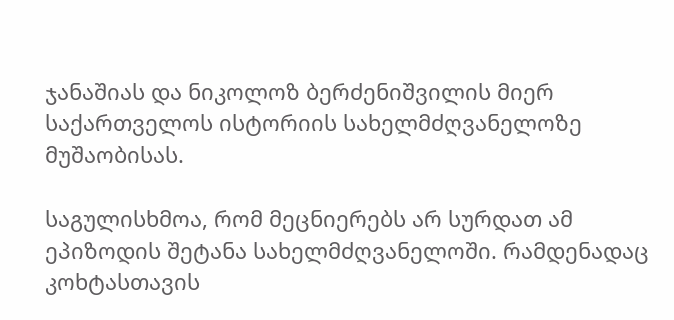ჯანაშიას და ნიკოლოზ ბერძენიშვილის მიერ საქართველოს ისტორიის სახელმძღვანელოზე მუშაობისას.

საგულისხმოა, რომ მეცნიერებს არ სურდათ ამ ეპიზოდის შეტანა სახელმძღვანელოში. რამდენადაც კოხტასთავის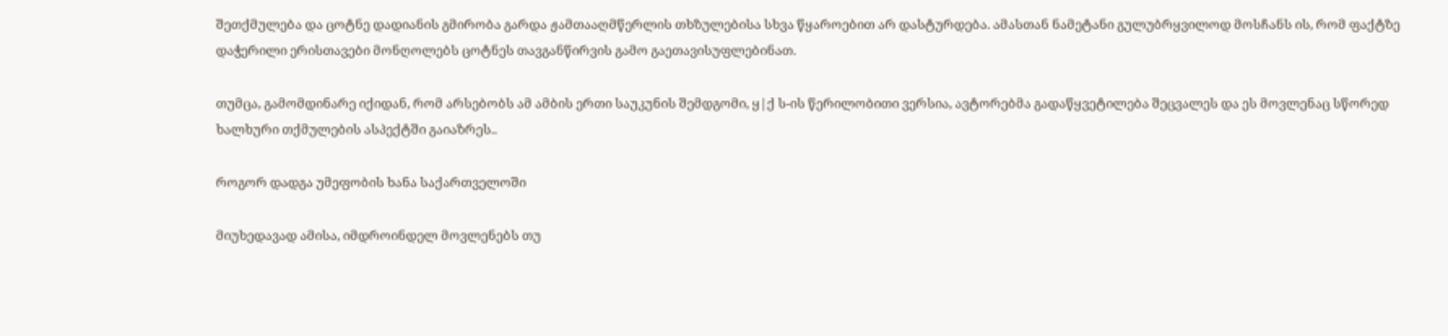შეთქმულება და ცოტნე დადიანის გმირობა გარდა ჟამთააღმწერლის თხზულებისა სხვა წყაროებით არ დასტურდება. ამასთან ნამეტანი გულუბრყვილოდ მოსჩანს ის, რომ ფაქტზე დაჭერილი ერისთავები მონღოლებს ცოტნეს თავგანწირვის გამო გაეთავისუფლებინათ.

თუმცა, გამომდინარე იქიდან, რომ არსებობს ამ ამბის ერთი საუკუნის შემდგომი, ყ|ქ ს-ის წერილობითი ვერსია, ავტორებმა გადაწყვეტილება შეცვალეს და ეს მოვლენაც სწორედ ხალხური თქმულების ასპექტში გაიაზრეს..

როგორ დადგა უმეფობის ხანა საქართველოში

მიუხედავად ამისა, იმდროინდელ მოვლენებს თუ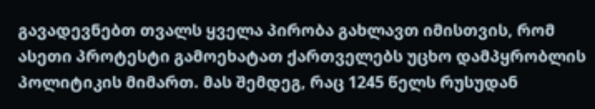გავადევნებთ თვალს ყველა პირობა გახლავთ იმისთვის, რომ ასეთი პროტესტი გამოეხატათ ქართველებს უცხო დამპყრობლის პოლიტიკის მიმართ. მას შემდეგ, რაც 1245 წელს რუსუდან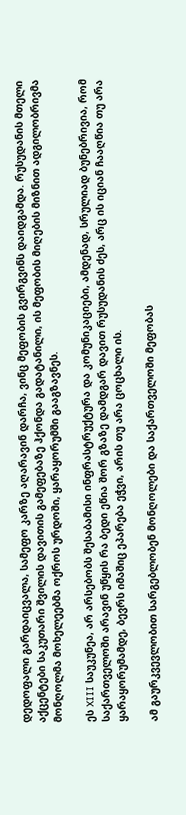დედოფალი გარდაიცვალა, სამეფო კარზე აღარავინ დარჩა, ვინც მეფობის გვირგვინს დაიდგამდა. რუსუდანის მთელი აქცენტები საკუთარი შვილის დავითის გამეფებაზე ჰქონდა გადატანილი, ის მეფობის მიღების მიზნით ადგილობრივმა მონღოლმა მოხელეებმა ოქროს ურდოში, ყარაყორუმში გააგზავნეს.

ეს XIII საუკუნეა, არ არსებობს შესაბამისი ინფრასტრუქტურა და კომუნიკაციები, ამდენად, სრულიად ბუნებრივია, რომ საქართველოში არავინ უწყის რა ბედი ეწია შორ გზაზე დამდგარ დავით რუსუდანის ძეს, არც ის იციან ჩააღწია თუ არა ყარაყორუმამდე, ბევრს იმაშიც ეპარება ეჭვი, არის თუ არა ცოცხალი ის.

ამ გაურკვევლობით სარგებლობენ მონღოლები და საქართველოში მეფობას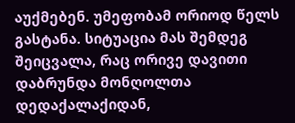აუქმებენ. უმეფობამ ორიოდ წელს გასტანა. სიტუაცია მას შემდეგ შეიცვალა, რაც ორივე დავითი დაბრუნდა მონღოლთა დედაქალაქიდან,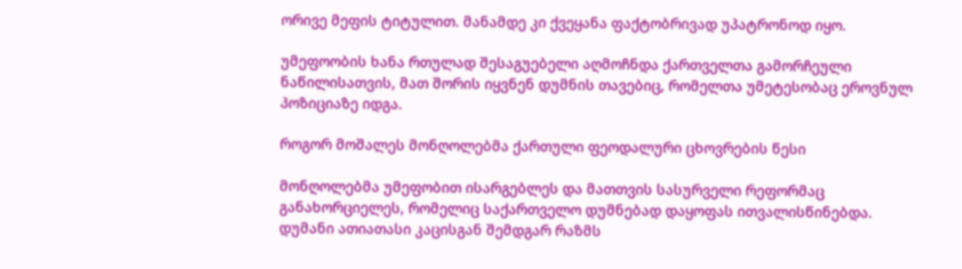ორივე მეფის ტიტულით. მანამდე კი ქვეყანა ფაქტობრივად უპატრონოდ იყო.

უმეფოობის ხანა რთულად შესაგუებელი აღმოჩნდა ქართველთა გამორჩეული ნაწილისათვის, მათ შორის იყვნენ დუმნის თავებიც, რომელთა უმეტესობაც ეროვნულ პოზიციაზე იდგა.

როგორ მოშალეს მონღოლებმა ქართული ფეოდალური ცხოვრების წესი

მონღოლებმა უმეფობით ისარგებლეს და მათთვის სასურველი რეფორმაც განახორციელეს, რომელიც საქართველო დუმნებად დაყოფას ითვალისწინებდა. დუმანი ათიათასი კაცისგან შემდგარ რაზმს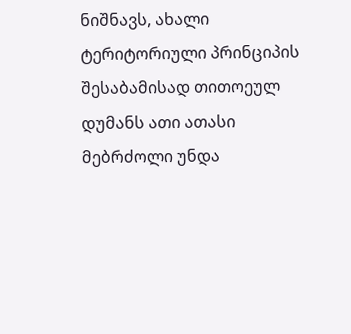ნიშნავს, ახალი ტერიტორიული პრინციპის შესაბამისად თითოეულ დუმანს ათი ათასი მებრძოლი უნდა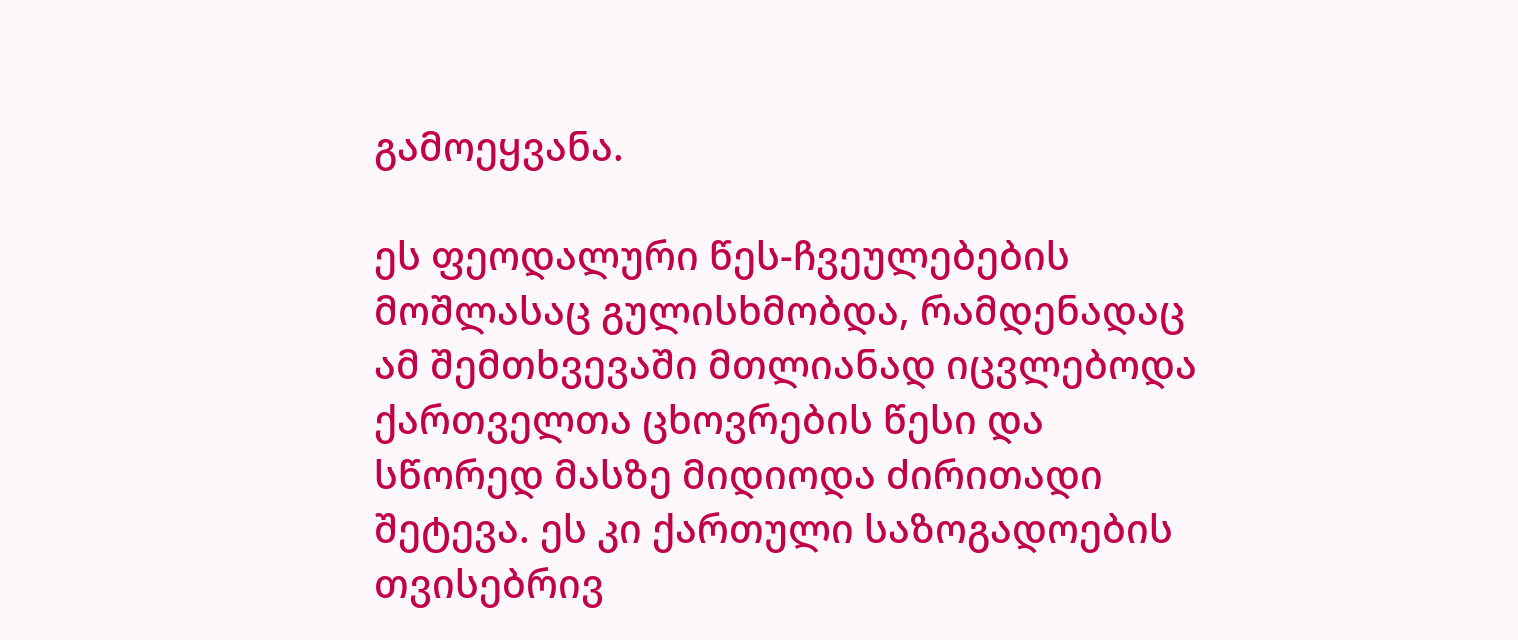გამოეყვანა.

ეს ფეოდალური წეს-ჩვეულებების მოშლასაც გულისხმობდა, რამდენადაც ამ შემთხვევაში მთლიანად იცვლებოდა ქართველთა ცხოვრების წესი და სწორედ მასზე მიდიოდა ძირითადი შეტევა. ეს კი ქართული საზოგადოების თვისებრივ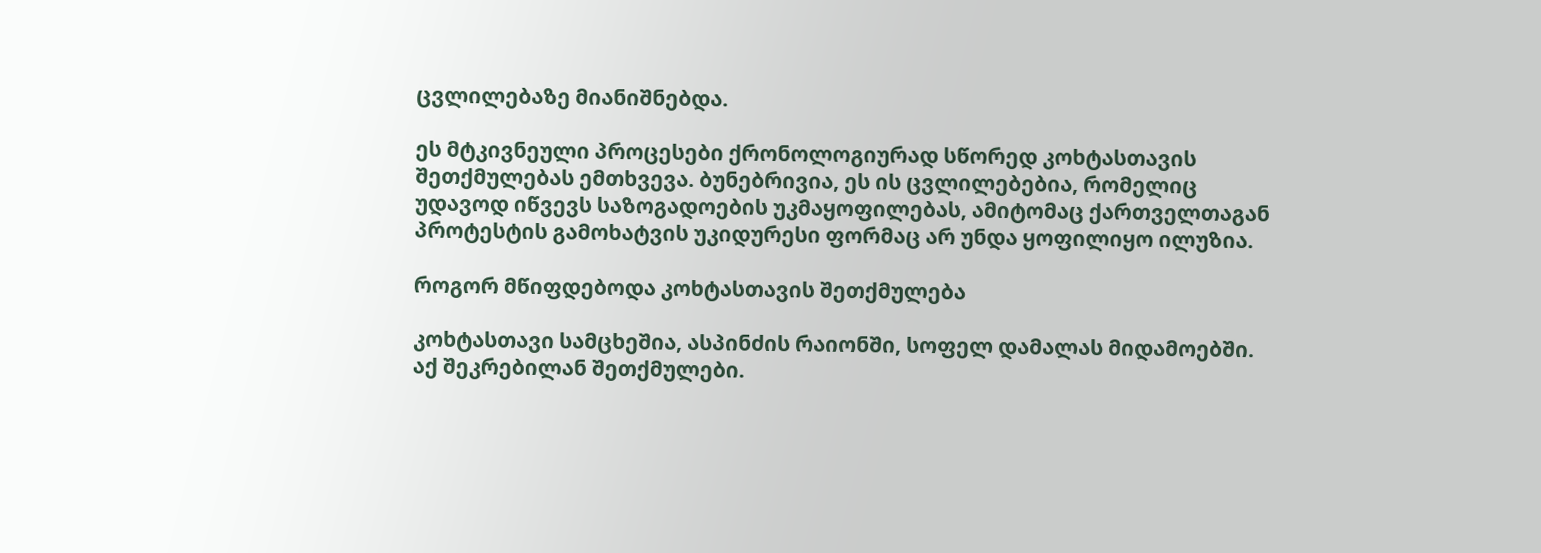ცვლილებაზე მიანიშნებდა.

ეს მტკივნეული პროცესები ქრონოლოგიურად სწორედ კოხტასთავის შეთქმულებას ემთხვევა. ბუნებრივია, ეს ის ცვლილებებია, რომელიც უდავოდ იწვევს საზოგადოების უკმაყოფილებას, ამიტომაც ქართველთაგან პროტესტის გამოხატვის უკიდურესი ფორმაც არ უნდა ყოფილიყო ილუზია.

როგორ მწიფდებოდა კოხტასთავის შეთქმულება

კოხტასთავი სამცხეშია, ასპინძის რაიონში, სოფელ დამალას მიდამოებში. აქ შეკრებილან შეთქმულები.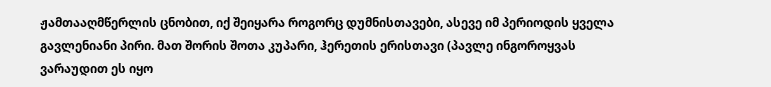ჟამთააღმწერლის ცნობით, იქ შეიყარა როგორც დუმნისთავები, ასევე იმ პერიოდის ყველა გავლენიანი პირი. მათ შორის შოთა კუპარი, ჰერეთის ერისთავი (პავლე ინგოროყვას ვარაუდით ეს იყო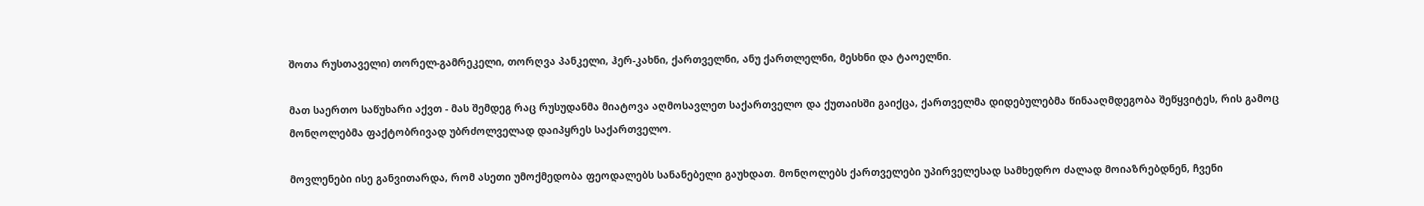შოთა რუსთაველი) თორელ-გამრეკელი, თორღვა პანკელი, ჰერ-კახნი, ქართველნი, ანუ ქართლელნი, მესხნი და ტაოელნი.

მათ საერთო საწუხარი აქვთ - მას შემდეგ რაც რუსუდანმა მიატოვა აღმოსავლეთ საქართველო და ქუთაისში გაიქცა, ქართველმა დიდებულებმა წინააღმდეგობა შეწყვიტეს, რის გამოც მონღოლებმა ფაქტობრივად უბრძოლველად დაიპყრეს საქართველო.

მოვლენები ისე განვითარდა, რომ ასეთი უმოქმედობა ფეოდალებს სანანებელი გაუხდათ. მონღოლებს ქართველები უპირველესად სამხედრო ძალად მოიაზრებდნენ, ჩვენი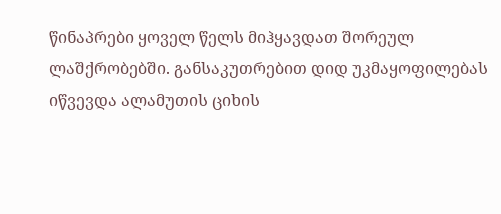წინაპრები ყოველ წელს მიჰყავდათ შორეულ ლაშქრობებში. განსაკუთრებით დიდ უკმაყოფილებას იწვევდა ალამუთის ციხის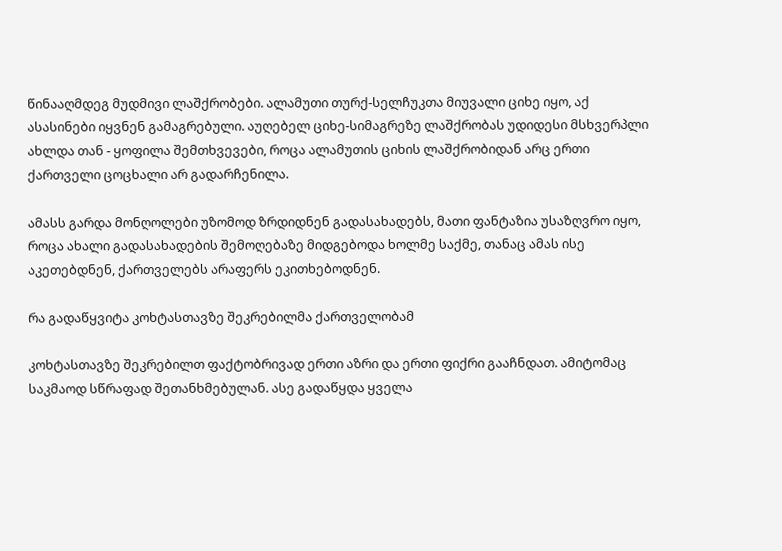წინააღმდეგ მუდმივი ლაშქრობები. ალამუთი თურქ-სელჩუკთა მიუვალი ციხე იყო, აქ ასასინები იყვნენ გამაგრებული. აუღებელ ციხე-სიმაგრეზე ლაშქრობას უდიდესი მსხვერპლი ახლდა თან - ყოფილა შემთხვევები, როცა ალამუთის ციხის ლაშქრობიდან არც ერთი ქართველი ცოცხალი არ გადარჩენილა.

ამასს გარდა მონღოლები უზომოდ ზრდიდნენ გადასახადებს, მათი ფანტაზია უსაზღვრო იყო, როცა ახალი გადასახადების შემოღებაზე მიდგებოდა ხოლმე საქმე, თანაც ამას ისე აკეთებდნენ, ქართველებს არაფერს ეკითხებოდნენ.

რა გადაწყვიტა კოხტასთავზე შეკრებილმა ქართველობამ

კოხტასთავზე შეკრებილთ ფაქტობრივად ერთი აზრი და ერთი ფიქრი გააჩნდათ. ამიტომაც საკმაოდ სწრაფად შეთანხმებულან. ასე გადაწყდა ყველა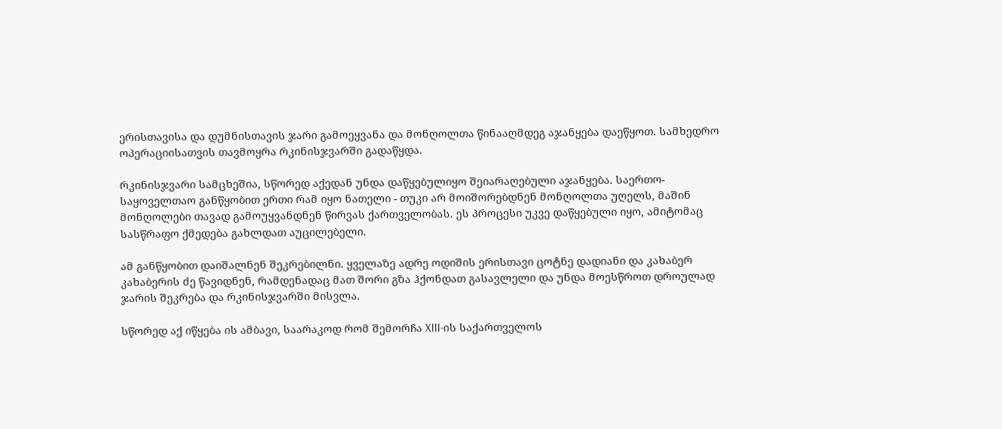ერისთავისა და დუმნისთავის ჯარი გამოეყვანა და მონღოლთა წინააღმდეგ აჯანყება დაეწყოთ. სამხედრო ოპერაციისათვის თავმოყრა რკინისჯვარში გადაწყდა.

რკინისჯვარი სამცხეშია, სწორედ აქედან უნდა დაწყებულიყო შეიარაღებული აჯანყება. საერთო-საყოველთაო განწყობით ერთი რამ იყო ნათელი - თუკი არ მოიშორებდნენ მონღოლთა უღელს, მაშინ მონღოლები თავად გამოუყვანდნენ წირვას ქართველობას. ეს პროცესი უკვე დაწყებული იყო, ამიტომაც სასწრაფო ქმედება გახლდათ აუცილებელი.

ამ განწყობით დაიშალნენ შეკრებილნი. ყველაზე ადრე ოდიშის ერისთავი ცოტნე დადიანი და კახაბერ კახაბერის ძე წავიდნენ, რამდენადაც მათ შორი გზა ჰქონდათ გასავლელი და უნდა მოესწროთ დროულად ჯარის შეკრება და რკინისჯვარში მისვლა.

სწორედ აქ იწყება ის ამბავი, საარაკოდ რომ შემორჩა XIII-ის საქართველოს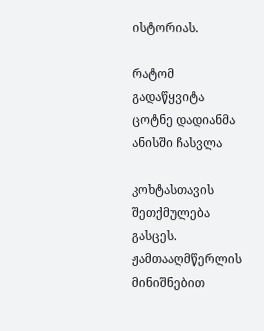ისტორიას.

რატომ გადაწყვიტა ცოტნე დადიანმა ანისში ჩასვლა

კოხტასთავის შეთქმულება გასცეს. ჟამთააღმწერლის მინიშნებით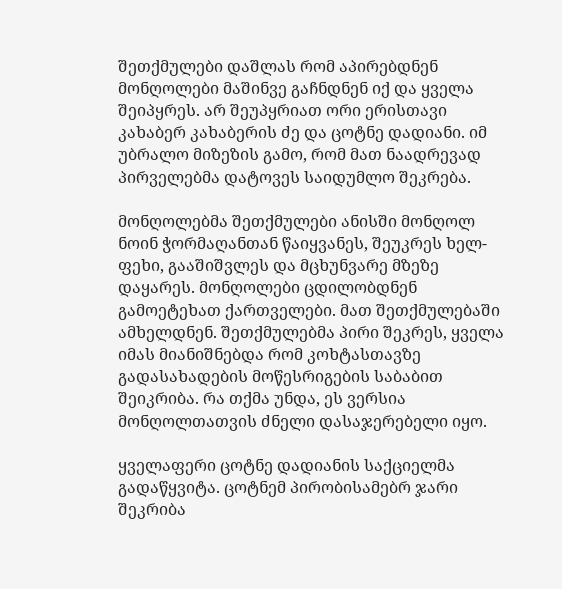შეთქმულები დაშლას რომ აპირებდნენ მონღოლები მაშინვე გაჩნდნენ იქ და ყველა შეიპყრეს. არ შეუპყრიათ ორი ერისთავი კახაბერ კახაბერის ძე და ცოტნე დადიანი. იმ უბრალო მიზეზის გამო, რომ მათ ნაადრევად პირველებმა დატოვეს საიდუმლო შეკრება.

მონღოლებმა შეთქმულები ანისში მონღოლ ნოინ ჭორმაღანთან წაიყვანეს, შეუკრეს ხელ-ფეხი, გააშიშვლეს და მცხუნვარე მზეზე დაყარეს. მონღოლები ცდილობდნენ გამოეტეხათ ქართველები. მათ შეთქმულებაში ამხელდნენ. შეთქმულებმა პირი შეკრეს, ყველა იმას მიანიშნებდა რომ კოხტასთავზე გადასახადების მოწესრიგების საბაბით შეიკრიბა. რა თქმა უნდა, ეს ვერსია მონღოლთათვის ძნელი დასაჯერებელი იყო.

ყველაფერი ცოტნე დადიანის საქციელმა გადაწყვიტა. ცოტნემ პირობისამებრ ჯარი შეკრიბა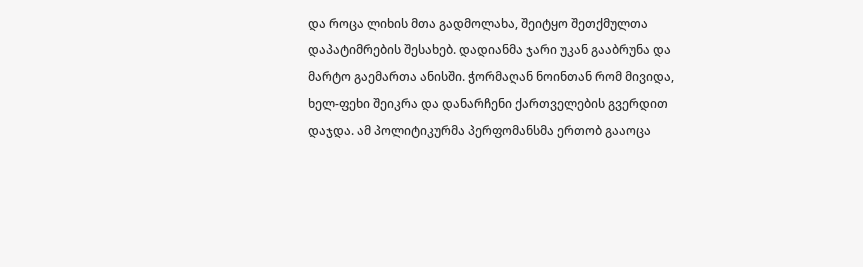და როცა ლიხის მთა გადმოლახა, შეიტყო შეთქმულთა დაპატიმრების შესახებ. დადიანმა ჯარი უკან გააბრუნა და მარტო გაემართა ანისში. ჭორმაღან ნოინთან რომ მივიდა, ხელ-ფეხი შეიკრა და დანარჩენი ქართველების გვერდით დაჯდა. ამ პოლიტიკურმა პერფომანსმა ერთობ გააოცა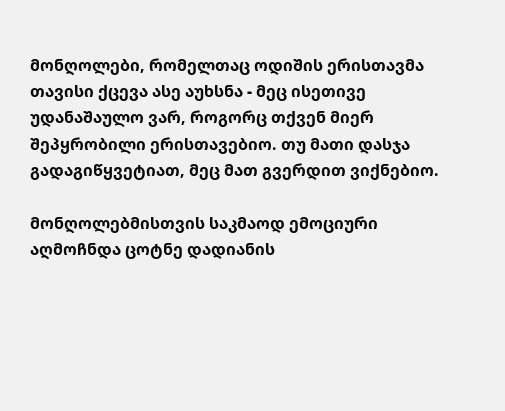მონღოლები, რომელთაც ოდიშის ერისთავმა თავისი ქცევა ასე აუხსნა - მეც ისეთივე უდანაშაულო ვარ, როგორც თქვენ მიერ შეპყრობილი ერისთავებიო. თუ მათი დასჯა გადაგიწყვეტიათ, მეც მათ გვერდით ვიქნებიო.

მონღოლებმისთვის საკმაოდ ემოციური აღმოჩნდა ცოტნე დადიანის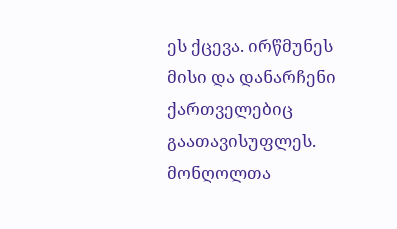ეს ქცევა. ირწმუნეს მისი და დანარჩენი ქართველებიც გაათავისუფლეს. მონღოლთა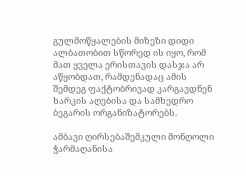გულმოწყალების მიზეზი დიდი ალბათობით სწორედ ის იყო, რომ მათ ყველა ერისთავის დასჯა არ აწყობდათ, რამდენადაც ამის შემდეგ ფაქტობრივად კარგავდნენ ხარკის აღებისა და სამხედრო ბეგარის ორგანიზატორებს.

ამბავი ღირსებაშემკული მონღოლი ჭარმაღანისა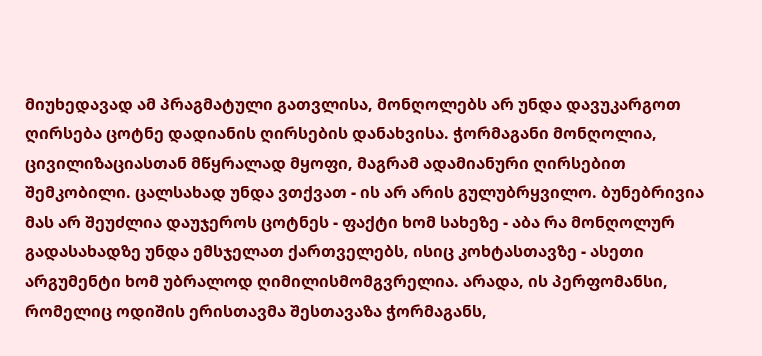მიუხედავად ამ პრაგმატული გათვლისა, მონღოლებს არ უნდა დავუკარგოთ ღირსება ცოტნე დადიანის ღირსების დანახვისა. ჭორმაგანი მონღოლია, ცივილიზაციასთან მწყრალად მყოფი, მაგრამ ადამიანური ღირსებით შემკობილი. ცალსახად უნდა ვთქვათ - ის არ არის გულუბრყვილო. ბუნებრივია მას არ შეუძლია დაუჯეროს ცოტნეს - ფაქტი ხომ სახეზე - აბა რა მონღოლურ გადასახადზე უნდა ემსჯელათ ქართველებს, ისიც კოხტასთავზე - ასეთი არგუმენტი ხომ უბრალოდ ღიმილისმომგვრელია. არადა, ის პერფომანსი, რომელიც ოდიშის ერისთავმა შესთავაზა ჭორმაგანს,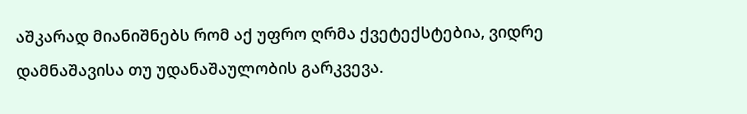აშკარად მიანიშნებს რომ აქ უფრო ღრმა ქვეტექსტებია, ვიდრე დამნაშავისა თუ უდანაშაულობის გარკვევა.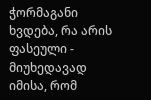ჭორმაგანი ხვდება, რა არის ფასეული - მიუხედავად იმისა, რომ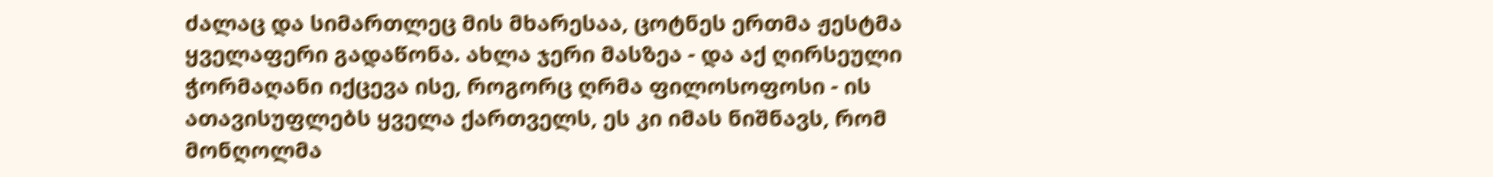ძალაც და სიმართლეც მის მხარესაა, ცოტნეს ერთმა ჟესტმა ყველაფერი გადაწონა. ახლა ჯერი მასზეა - და აქ ღირსეული ჭორმაღანი იქცევა ისე, როგორც ღრმა ფილოსოფოსი - ის ათავისუფლებს ყველა ქართველს, ეს კი იმას ნიშნავს, რომ მონღოლმა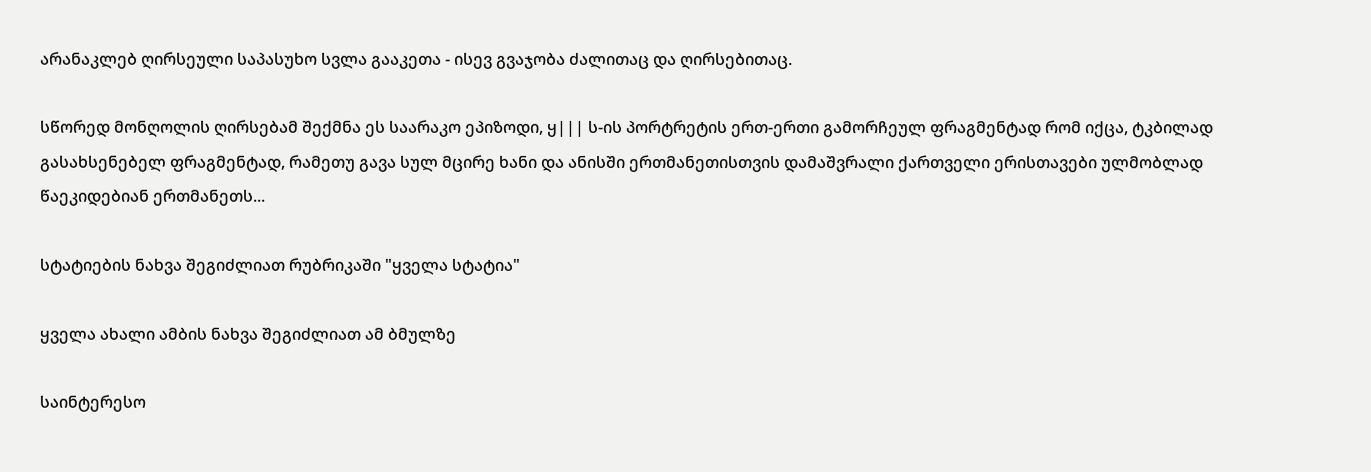არანაკლებ ღირსეული საპასუხო სვლა გააკეთა - ისევ გვაჯობა ძალითაც და ღირსებითაც.

სწორედ მონღოლის ღირსებამ შექმნა ეს საარაკო ეპიზოდი, ყ||| ს-ის პორტრეტის ერთ-ერთი გამორჩეულ ფრაგმენტად რომ იქცა, ტკბილად გასახსენებელ ფრაგმენტად, რამეთუ გავა სულ მცირე ხანი და ანისში ერთმანეთისთვის დამაშვრალი ქართველი ერისთავები ულმობლად წაეკიდებიან ერთმანეთს...

სტატიების ნახვა შეგიძლიათ რუბრიკაში "ყველა სტატია"

ყველა ახალი ამბის ნახვა შეგიძლიათ ამ ბმულზე

საინტერესო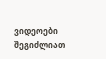ვიდეოები შეგიძლიათ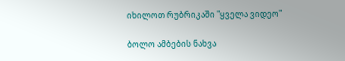იხილოთ რუბრიკაში "ყველა ვიდეო"

ბოლო ამბების ნახვა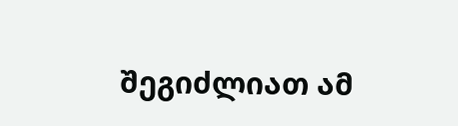შეგიძლიათ ამ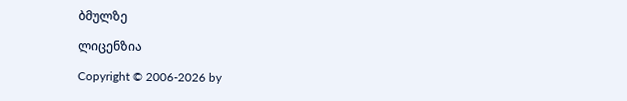ბმულზე

ლიცენზია

Copyright © 2006-2026 by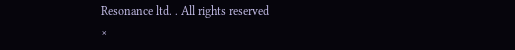Resonance ltd. . All rights reserved
×